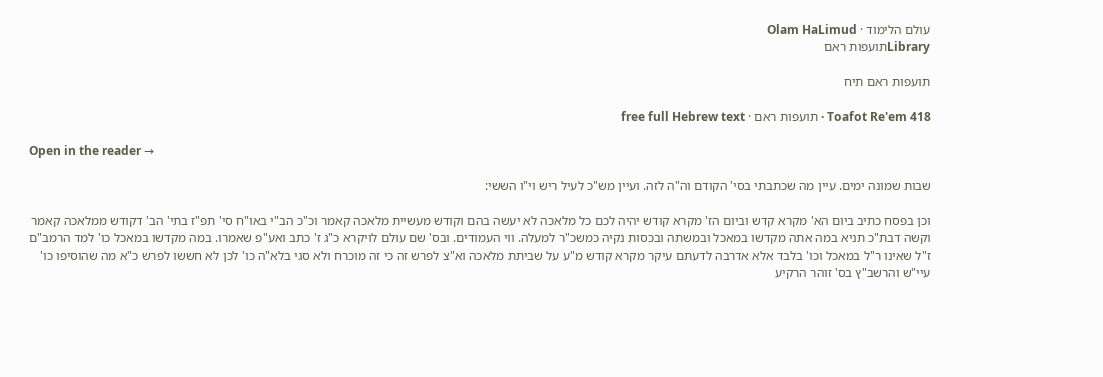עולם הלימוד · Olam HaLimud
Libraryתועפות ראם

תועפות ראם תיח

Toafot Re'em 418 · תועפות ראם · free full Hebrew text

Open in the reader →

שבות שמונה ימים. עיין מה שכתבתי בסי' הקודם וה"ה לזה. ועיין מש"כ לעיל ריש וי"ו הששי:

וכן בפסח כתיב ביום הא' מקרא קדש וביום הז' מקרא קודש יהיה לכם כל מלאכה לא יעשה בהם וקודש מעשיית מלאכה קאמר וכ"כ הב"י באו"ח סי' תפ"ז בתי' הב' דקודש ממלאכה קאמר וקשה דבת"כ תניא במה אתה מקדשו במאכל ובמשתה ובכסות נקיה כמשכ"ר למעלה. ווי העמודים. ובס' שם עולם לויקרא כ"ג ז' כתב ואע"פ שאמרו. במה מקדשו במאכל כו' למד הרמב"ם ז"ל שאינו ר"ל במאכל וכו' בלבד אלא אדרבה לדעתם עיקר מקרא קודש מ"ע על שביתת מלאכה וא"צ לפרש זה כי זה מוכרח ולא סגי בלא"ה כו' לכן לא חששו לפרש כ"א מה שהוסיפו כו' עיי"ש והרשב"ץ בס' זוהר הרקיע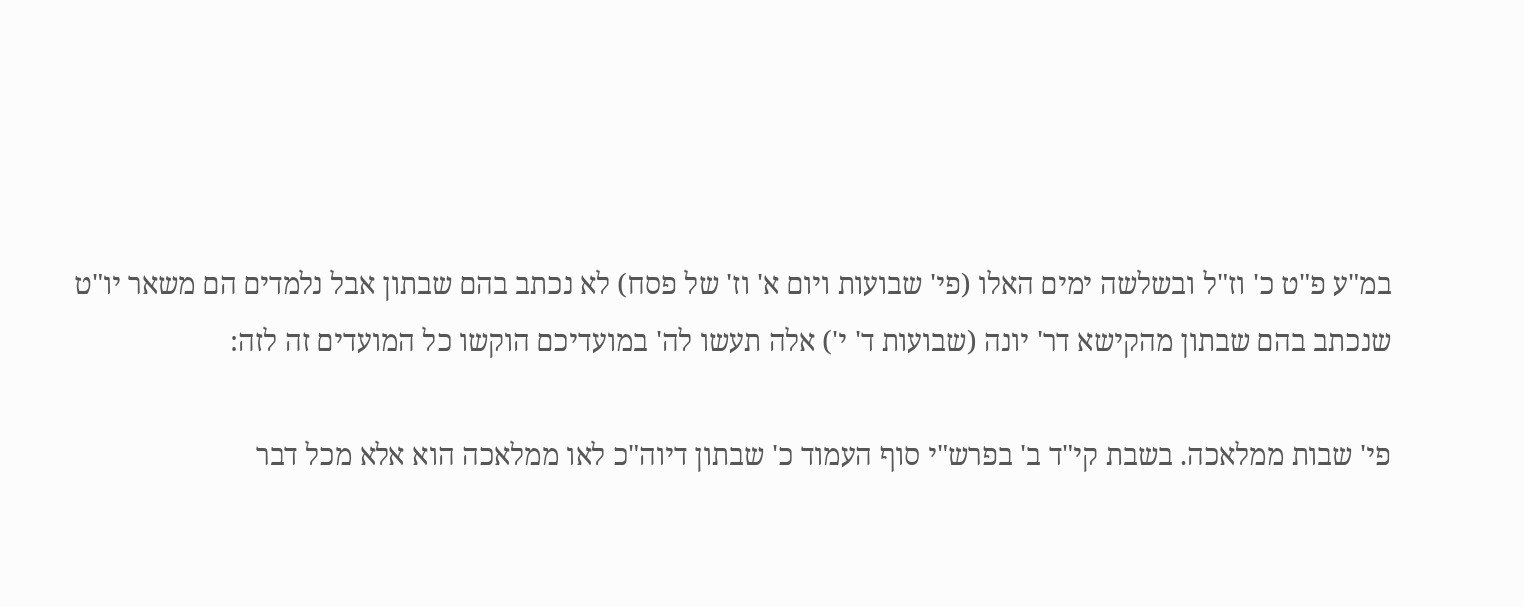במ"ע פ"ט כ' וז"ל ובשלשה ימים האלו (פי' שבועות ויום א' וז' של פסח) לא נכתב בהם שבתון אבל נלמדים הם משאר יו"ט שנכתב בהם שבתון מהקישא דר' יונה (שבועות ד' י') אלה תעשו לה' במועדיכם הוקשו כל המועדים זה לזה:

פי' שבות ממלאכה. בשבת קי"ד ב' בפרש"י סוף העמוד כ' שבתון דיוה"כ לאו ממלאכה הוא אלא מכל דבר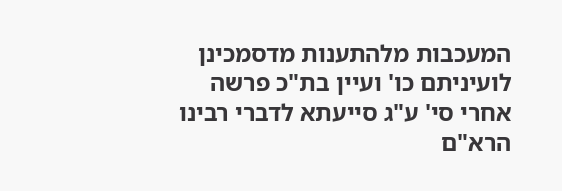המעכבות מלהתענות מדסמכינן לועיניתם כו' ועיין בת"כ פרשה אחרי סי' ע"ג סייעתא לדברי רבינו הרא"ם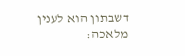דשבתון הוא לענין מלאכה: